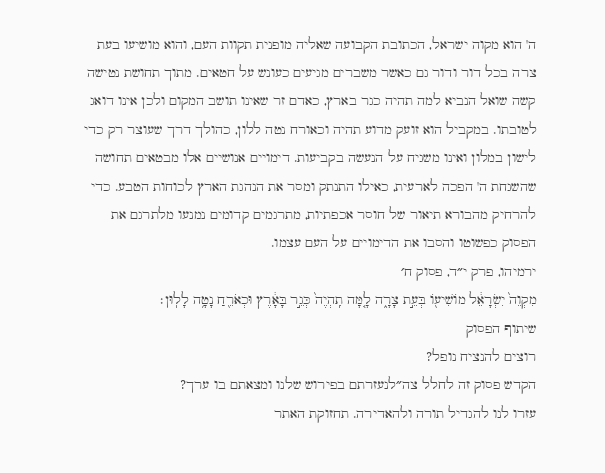ה' הוא מקוה ישראל, הכתובת הקבועה שאליה מופנית תקוות העם, והוא מושיעו בעת צרה בכל דור ודור גם כאשר משברים מגיעים כעונש על חטאים. מתוך תחושת נטישה קשה שואל הנביא למה תהיה כגר בארץ, כאדם זר שאינו תושב המקום ולכן אינו דואג לטובתו. במקביל הוא זועק מדוע תהיה וכאורח נטה ללון, כהולך דרך שעוצר רק כדי לישון במלון ואינו משגיח על הנעשה בקביעות. דימויים אנושיים אלו מבטאים תחושה שהשגחת ה' הפכה לארעית, כאילו התנתק ומסר את הנהגת הארץ לכוחות הטבע. כדי להרחיק מהבורא תיאור של חוסר אכפתיות, מתרגמים קדומים נמנעו מלתרגם את הפסוק כפשוטו והסבו את הדימויים על העם עצמו.
ירמיהו, פרק י״ד, פסוק ח׳
מִקְוֵה֙ יִשְׂרָאֵ֔ל מוֹשִׁיע֖וֹ בְּעֵ֣ת צָרָ֑ה לָ֤מָּה תִֽהְיֶה֙ כְּגֵ֣ר בָּאָ֔רֶץ וּכְאֹרֵ֖חַ נָטָ֥ה לָלֽוּן׃
שיתוף הפסוק
רוצים להנציח נופל?
הקדש פסוק זה לחלל צה״לנעזרתם בפירוש שלנו ומצאתם בו ערך?
עזרו לנו להגדיל תורה ולהאדירה. תחזוקת האתר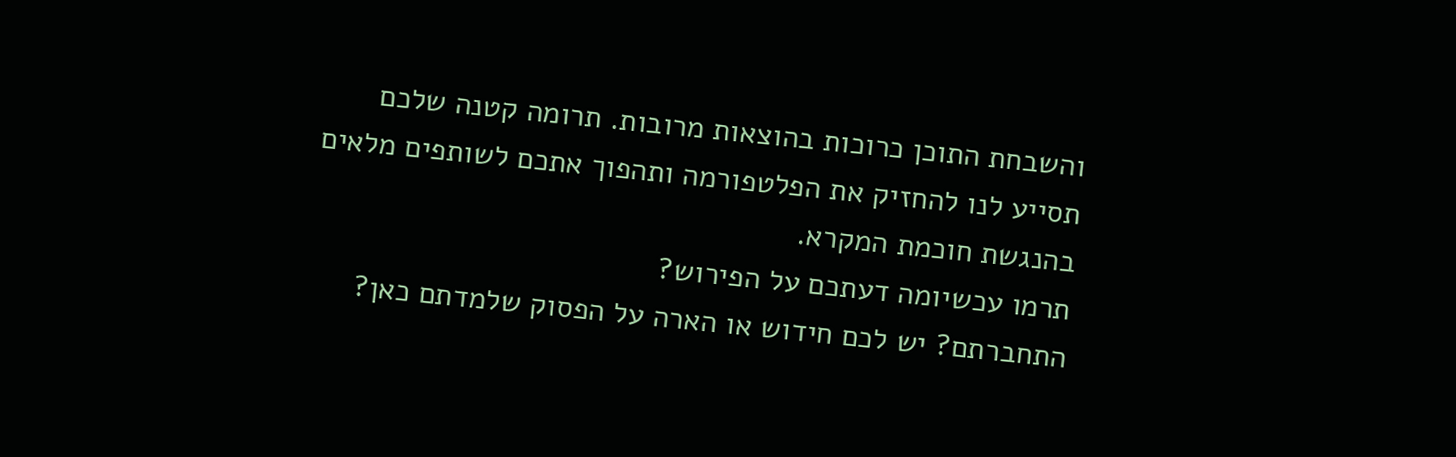והשבחת התוכן כרוכות בהוצאות מרובות. תרומה קטנה שלכם תסייע לנו להחזיק את הפלטפורמה ותהפוך אתכם לשותפים מלאים בהנגשת חוכמת המקרא.
תרמו עכשיומה דעתכם על הפירוש?
התחברתם? יש לכם חידוש או הארה על הפסוק שלמדתם כאן?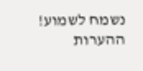נשמח לשמוע!
ההערות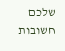שלכם חשובות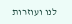לנו ועוזרות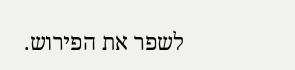לשפר את הפירוש.